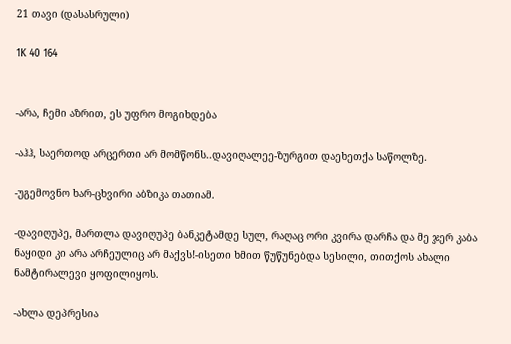21 თავი (დასასრული)

1K 40 164


-არა, ჩემი აზრით, ეს უფრო მოგიხდება

-აჰჰ, საერთოდ არცერთი არ მომწონს..დავიღალეე-ზურგით დაეხეთქა საწოლზე.

-უგემოვნო ხარ-ცხვირი აბზიკა თათიამ.

-დავიღუპე, მართლა დავიღუპე ბანკეტამდე სულ, რაღაც ორი კვირა დარჩა და მე ჯერ კაბა ნაყიდი კი არა არჩეულიც არ მაქვს!-ისეთი ხმით წუწუნებდა სესილი, თითქოს ახალი ნამტირალევი ყოფილიყოს.

-ახლა დეპრესია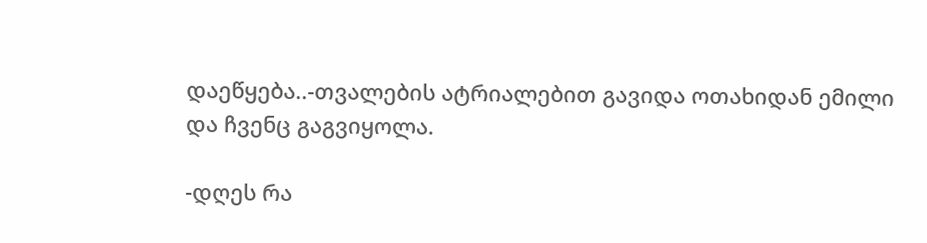დაეწყება..-თვალების ატრიალებით გავიდა ოთახიდან ემილი და ჩვენც გაგვიყოლა.

-დღეს რა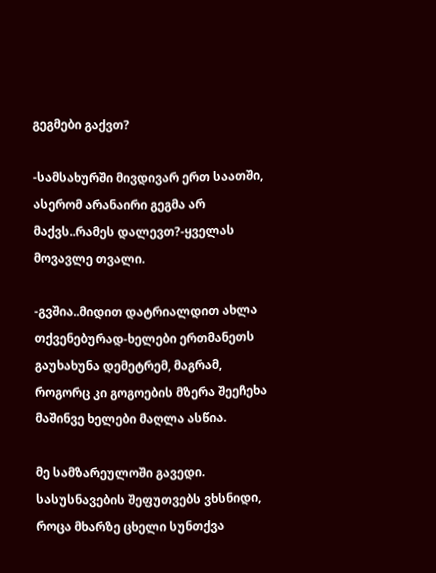გეგმები გაქვთ?

-სამსახურში მივდივარ ერთ საათში, ასერომ არანაირი გეგმა არ მაქვს..რამეს დალევთ?-ყველას მოვავლე თვალი.

-გვშია..მიდით დატრიალდით ახლა თქვენებურად-ხელები ერთმანეთს გაუხახუნა დემეტრემ, მაგრამ, როგორც კი გოგოების მზერა შეეჩეხა მაშინვე ხელები მაღლა ასწია.

მე სამზარეულოში გავედი.
სასუსნავების შეფუთვებს ვხსნიდი, როცა მხარზე ცხელი სუნთქვა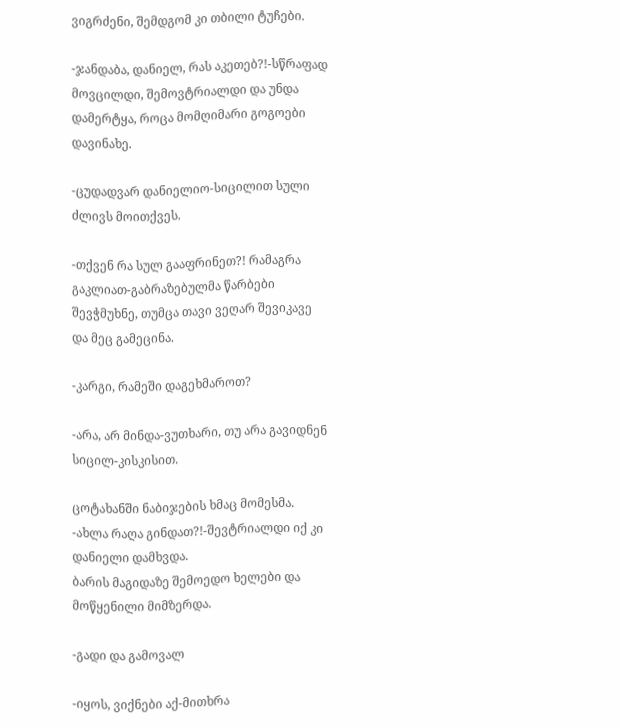ვიგრძენი, შემდგომ კი თბილი ტუჩები.

-ჯანდაბა, დანიელ, რას აკეთებ?!-სწრაფად მოვცილდი, შემოვტრიალდი და უნდა დამერტყა, როცა მომღიმარი გოგოები დავინახე.

-ცუდადვარ დანიელიო-სიცილით სული ძლივს მოითქვეს.

-თქვენ რა სულ გააფრინეთ?! რამაგრა გაკლიათ-გაბრაზებულმა წარბები შევჭმუხნე, თუმცა თავი ვეღარ შევიკავე და მეც გამეცინა.

-კარგი, რამეში დაგეხმაროთ?

-არა, არ მინდა-ვუთხარი, თუ არა გავიდნენ სიცილ-კისკისით.

ცოტახანში ნაბიჯების ხმაც მომესმა.
-ახლა რაღა გინდათ?!-შევტრიალდი იქ კი დანიელი დამხვდა.
ბარის მაგიდაზე შემოედო ხელები და მოწყენილი მიმზერდა.

-გადი და გამოვალ

-იყოს, ვიქნები აქ-მითხრა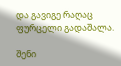და გავიგე რაღაც ფურცელი გადაშალა.

შენი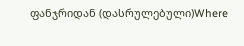ფანჯრიდან (დასრულებული)Where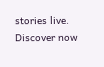stories live. Discover now